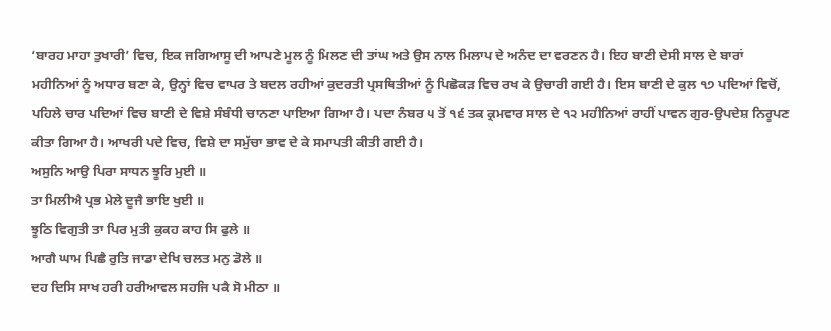‘ਬਾਰਹ ਮਾਹਾ ਤੁਖਾਰੀ’ ਵਿਚ, ਇਕ ਜਗਿਆਸੂ ਦੀ ਆਪਣੇ ਮੂਲ ਨੂੰ ਮਿਲਣ ਦੀ ਤਾਂਘ ਅਤੇ ਉਸ ਨਾਲ ਮਿਲਾਪ ਦੇ ਅਨੰਦ ਦਾ ਵਰਣਨ ਹੈ। ਇਹ ਬਾਣੀ ਦੇਸੀ ਸਾਲ ਦੇ ਬਾਰਾਂ ਮਹੀਨਿਆਂ ਨੂੰ ਅਧਾਰ ਬਣਾ ਕੇ, ਉਨ੍ਹਾਂ ਵਿਚ ਵਾਪਰ ਤੇ ਬਦਲ ਰਹੀਆਂ ਕੁਦਰਤੀ ਪ੍ਰਸਥਿਤੀਆਂ ਨੂੰ ਪਿਛੋਕੜ ਵਿਚ ਰਖ ਕੇ ਉਚਾਰੀ ਗਈ ਹੈ। ਇਸ ਬਾਣੀ ਦੇ ਕੁਲ ੧੭ ਪਦਿਆਂ ਵਿਚੋਂ, ਪਹਿਲੇ ਚਾਰ ਪਦਿਆਂ ਵਿਚ ਬਾਣੀ ਦੇ ਵਿਸ਼ੇ ਸੰਬੰਧੀ ਚਾਨਣਾ ਪਾਇਆ ਗਿਆ ਹੈ। ਪਦਾ ਨੰਬਰ ੫ ਤੋਂ ੧੬ ਤਕ ਕ੍ਰਮਵਾਰ ਸਾਲ ਦੇ ੧੨ ਮਹੀਨਿਆਂ ਰਾਹੀਂ ਪਾਵਨ ਗੁਰ-ਉਪਦੇਸ਼ ਨਿਰੂਪਣ ਕੀਤਾ ਗਿਆ ਹੈ। ਆਖਰੀ ਪਦੇ ਵਿਚ, ਵਿਸ਼ੇ ਦਾ ਸਮੁੱਚਾ ਭਾਵ ਦੇ ਕੇ ਸਮਾਪਤੀ ਕੀਤੀ ਗਈ ਹੈ।
ਅਸੁਨਿ ਆਉ ਪਿਰਾ ਸਾਧਨ ਝੂਰਿ ਮੁਈ ॥
ਤਾ ਮਿਲੀਐ ਪ੍ਰਭ ਮੇਲੇ ਦੂਜੈ ਭਾਇ ਖੁਈ ॥
ਝੂਠਿ ਵਿਗੁਤੀ ਤਾ ਪਿਰ ਮੁਤੀ ਕੁਕਹ ਕਾਹ ਸਿ ਫੁਲੇ ॥
ਆਗੈ ਘਾਮ ਪਿਛੈ ਰੁਤਿ ਜਾਡਾ ਦੇਖਿ ਚਲਤ ਮਨੁ ਡੋਲੇ ॥
ਦਹ ਦਿਸਿ ਸਾਖ ਹਰੀ ਹਰੀਆਵਲ ਸਹਜਿ ਪਕੈ ਸੋ ਮੀਠਾ ॥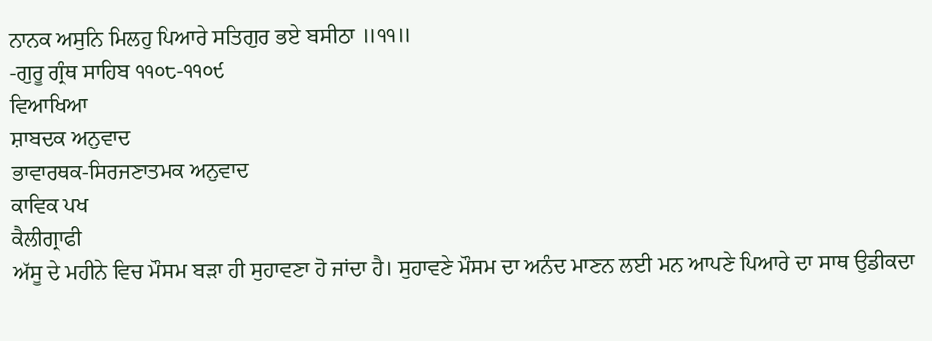ਨਾਨਕ ਅਸੁਨਿ ਮਿਲਹੁ ਪਿਆਰੇ ਸਤਿਗੁਰ ਭਏ ਬਸੀਠਾ ॥੧੧॥
-ਗੁਰੂ ਗ੍ਰੰਥ ਸਾਹਿਬ ੧੧੦੮-੧੧੦੯
ਵਿਆਖਿਆ
ਸ਼ਾਬਦਕ ਅਨੁਵਾਦ
ਭਾਵਾਰਥਕ-ਸਿਰਜਣਾਤਮਕ ਅਨੁਵਾਦ
ਕਾਵਿਕ ਪਖ
ਕੈਲੀਗ੍ਰਾਫੀ
ਅੱਸੂ ਦੇ ਮਹੀਨੇ ਵਿਚ ਮੌਸਮ ਬੜਾ ਹੀ ਸੁਹਾਵਣਾ ਹੋ ਜਾਂਦਾ ਹੈ। ਸੁਹਾਵਣੇ ਮੌਸਮ ਦਾ ਅਨੰਦ ਮਾਣਨ ਲਈ ਮਨ ਆਪਣੇ ਪਿਆਰੇ ਦਾ ਸਾਥ ਉਡੀਕਦਾ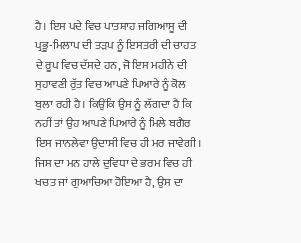ਹੈ। ਇਸ ਪਦੇ ਵਿਚ ਪਾਤਸ਼ਾਹ ਜਗਿਆਸੂ ਦੀ ਪ੍ਰਭੂ-ਮਿਲਾਪ ਦੀ ਤੜਪ ਨੂੰ ਇਸਤਰੀ ਦੀ ਚਾਹਤ ਦੇ ਰੂਪ ਵਿਚ ਦੱਸਦੇ ਹਨ, ਜੋ ਇਸ ਮਹੀਨੇ ਦੀ ਸੁਹਾਵਣੀ ਰੁੱਤ ਵਿਚ ਆਪਣੇ ਪਿਆਰੇ ਨੂੰ ਕੋਲ ਬੁਲਾ ਰਹੀ ਹੈ। ਕਿਉਂਕਿ ਉਸ ਨੂੰ ਲੱਗਦਾ ਹੈ ਕਿ ਨਹੀਂ ਤਾਂ ਉਹ ਆਪਣੇ ਪਿਆਰੇ ਨੂੰ ਮਿਲੇ ਬਗੈਰ ਇਸ ਜਾਨਲੇਵਾ ਉਦਾਸੀ ਵਿਚ ਹੀ ਮਰ ਜਾਵੇਗੀ।
ਜਿਸ ਦਾ ਮਨ ਹਾਲੇ ਦੁਵਿਧਾ ਦੇ ਭਰਮ ਵਿਚ ਹੀ ਖਚਤ ਜਾਂ ਗੁਆਚਿਆ ਹੋਇਆ ਹੈ, ਉਸ ਦਾ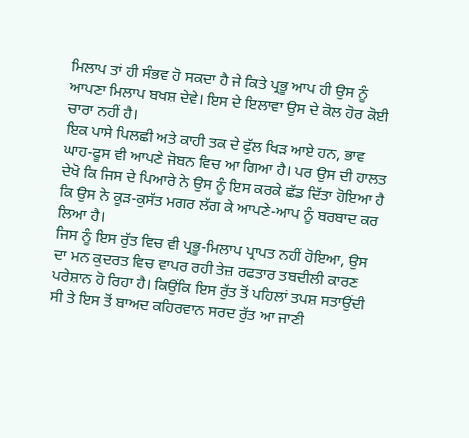ਮਿਲਾਪ ਤਾਂ ਹੀ ਸੰਭਵ ਹੋ ਸਕਦਾ ਹੈ ਜੇ ਕਿਤੇ ਪ੍ਰਭੂ ਆਪ ਹੀ ਉਸ ਨੂੰ ਆਪਣਾ ਮਿਲਾਪ ਬਖਸ਼ ਦੇਵੇ। ਇਸ ਦੇ ਇਲਾਵਾ ਉਸ ਦੇ ਕੋਲ ਹੋਰ ਕੋਈ ਚਾਰਾ ਨਹੀਂ ਹੈ।
ਇਕ ਪਾਸੇ ਪਿਲਛੀ ਅਤੇ ਕਾਹੀ ਤਕ ਦੇ ਫੁੱਲ ਖਿੜ ਆਏ ਹਨ, ਭਾਵ ਘਾਹ-ਫੂਸ ਵੀ ਆਪਣੇ ਜੋਬਨ ਵਿਚ ਆ ਗਿਆ ਹੈ। ਪਰ ਉਸ ਦੀ ਹਾਲਤ ਦੇਖੋ ਕਿ ਜਿਸ ਦੇ ਪਿਆਰੇ ਨੇ ਉਸ ਨੂੰ ਇਸ ਕਰਕੇ ਛੱਡ ਦਿੱਤਾ ਹੋਇਆ ਹੈ ਕਿ ਉਸ ਨੇ ਕੂੜ-ਕੁਸੱਤ ਮਗਰ ਲੱਗ ਕੇ ਆਪਣੇ-ਆਪ ਨੂੰ ਬਰਬਾਦ ਕਰ ਲਿਆ ਹੈ।
ਜਿਸ ਨੂੰ ਇਸ ਰੁੱਤ ਵਿਚ ਵੀ ਪ੍ਰਭੂ-ਮਿਲਾਪ ਪ੍ਰਾਪਤ ਨਹੀਂ ਹੋਇਆ, ਉਸ ਦਾ ਮਨ ਕੁਦਰਤ ਵਿਚ ਵਾਪਰ ਰਹੀ ਤੇਜ਼ ਰਫਤਾਰ ਤਬਦੀਲੀ ਕਾਰਣ ਪਰੇਸ਼ਾਨ ਹੋ ਰਿਹਾ ਹੈ। ਕਿਉਂਕਿ ਇਸ ਰੁੱਤ ਤੋਂ ਪਹਿਲਾਂ ਤਪਸ਼ ਸਤਾਉਂਦੀ ਸੀ ਤੇ ਇਸ ਤੋਂ ਬਾਅਦ ਕਹਿਰਵਾਨ ਸਰਦ ਰੁੱਤ ਆ ਜਾਣੀ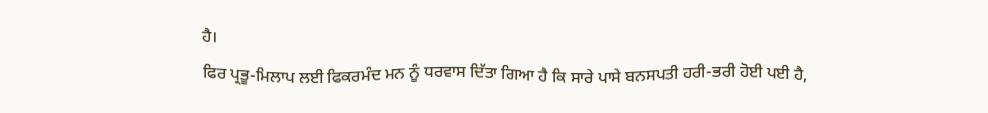ਹੈ।
ਫਿਰ ਪ੍ਰਭੂ-ਮਿਲਾਪ ਲਈ ਫਿਕਰਮੰਦ ਮਨ ਨੂੰ ਧਰਵਾਸ ਦਿੱਤਾ ਗਿਆ ਹੈ ਕਿ ਸਾਰੇ ਪਾਸੇ ਬਨਸਪਤੀ ਹਰੀ-ਭਰੀ ਹੋਈ ਪਈ ਹੈ,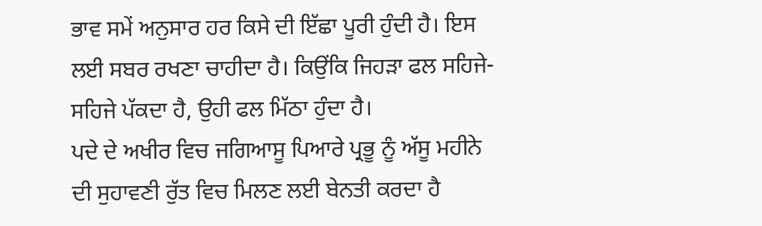ਭਾਵ ਸਮੇਂ ਅਨੁਸਾਰ ਹਰ ਕਿਸੇ ਦੀ ਇੱਛਾ ਪੂਰੀ ਹੁੰਦੀ ਹੈ। ਇਸ ਲਈ ਸਬਰ ਰਖਣਾ ਚਾਹੀਦਾ ਹੈ। ਕਿਉਂਕਿ ਜਿਹੜਾ ਫਲ ਸਹਿਜੇ-ਸਹਿਜੇ ਪੱਕਦਾ ਹੈ, ਉਹੀ ਫਲ ਮਿੱਠਾ ਹੁੰਦਾ ਹੈ।
ਪਦੇ ਦੇ ਅਖੀਰ ਵਿਚ ਜਗਿਆਸੂ ਪਿਆਰੇ ਪ੍ਰਭੂ ਨੂੰ ਅੱਸੂ ਮਹੀਨੇ ਦੀ ਸੁਹਾਵਣੀ ਰੁੱਤ ਵਿਚ ਮਿਲਣ ਲਈ ਬੇਨਤੀ ਕਰਦਾ ਹੈ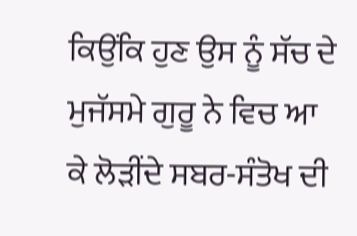ਕਿਉਂਕਿ ਹੁਣ ਉਸ ਨੂੰ ਸੱਚ ਦੇ ਮੁਜੱਸਮੇ ਗੁਰੂ ਨੇ ਵਿਚ ਆ ਕੇ ਲੋੜੀਂਦੇ ਸਬਰ-ਸੰਤੋਖ ਦੀ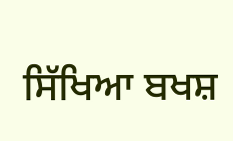ਸਿੱਖਿਆ ਬਖਸ਼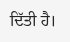ਦਿੱਤੀ ਹੈ।